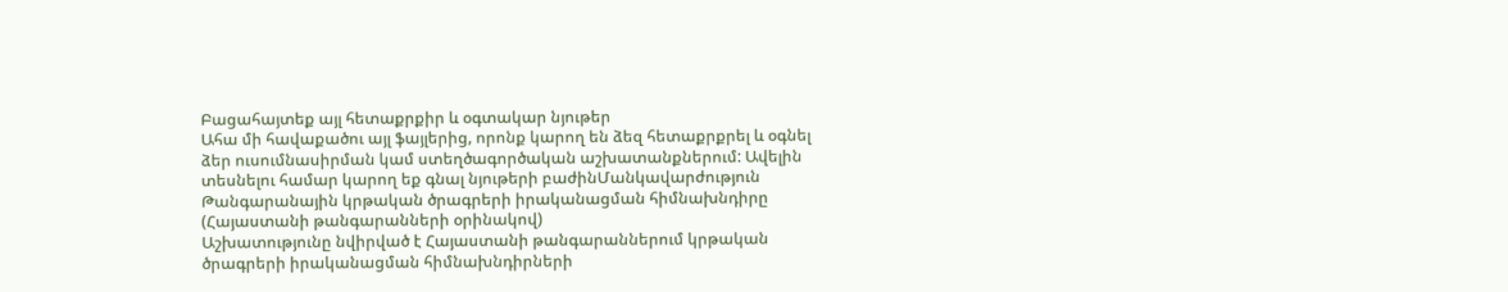Բացահայտեք այլ հետաքրքիր և օգտակար նյութեր
Ահա մի հավաքածու այլ ֆայլերից, որոնք կարող են ձեզ հետաքրքրել և օգնել ձեր ուսումնասիրման կամ ստեղծագործական աշխատանքներում: Ավելին տեսնելու համար կարող եք գնալ նյութերի բաժինՄանկավարժություն
Թանգարանային կրթական ծրագրերի իրականացման հիմնախնդիրը (Հայաստանի թանգարանների օրինակով)
Աշխատությունը նվիրված է Հայաստանի թանգարաններում կրթական ծրագրերի իրականացման հիմնախնդիրների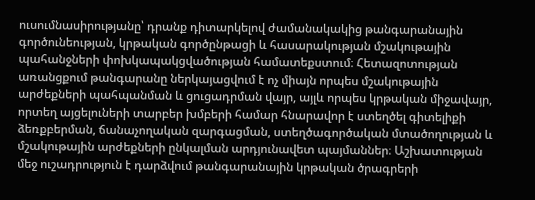ուսումնասիրությանը՝ դրանք դիտարկելով ժամանակակից թանգարանային գործունեության, կրթական գործընթացի և հասարակության մշակութային պահանջների փոխկապակցվածության համատեքստում։ Հետազոտության առանցքում թանգարանը ներկայացվում է ոչ միայն որպես մշակութային արժեքների պահպանման և ցուցադրման վայր, այլև որպես կրթական միջավայր, որտեղ այցելուների տարբեր խմբերի համար հնարավոր է ստեղծել գիտելիքի ձեռքբերման, ճանաչողական զարգացման, ստեղծագործական մտածողության և մշակութային արժեքների ընկալման արդյունավետ պայմաններ։ Աշխատության մեջ ուշադրություն է դարձվում թանգարանային կրթական ծրագրերի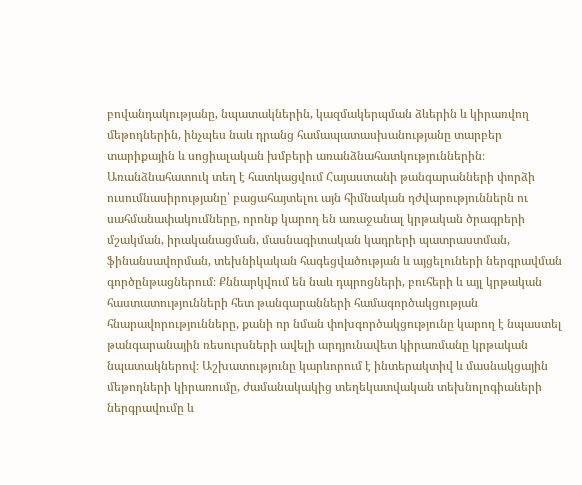բովանդակությանը, նպատակներին, կազմակերպման ձևերին և կիրառվող մեթոդներին, ինչպես նաև դրանց համապատասխանությանը տարբեր տարիքային և սոցիալական խմբերի առանձնահատկություններին։ Առանձնահատուկ տեղ է հատկացվում Հայաստանի թանգարանների փորձի ուսումնասիրությանը՝ բացահայտելու այն հիմնական դժվարություններն ու սահմանափակումները, որոնք կարող են առաջանալ կրթական ծրագրերի մշակման, իրականացման, մասնագիտական կադրերի պատրաստման, ֆինանսավորման, տեխնիկական հագեցվածության և այցելուների ներգրավման գործընթացներում։ Քննարկվում են նաև դպրոցների, բուհերի և այլ կրթական հաստատությունների հետ թանգարանների համագործակցության հնարավորությունները, քանի որ նման փոխգործակցությունը կարող է նպաստել թանգարանային ռեսուրսների ավելի արդյունավետ կիրառմանը կրթական նպատակներով։ Աշխատությունը կարևորում է ինտերակտիվ և մասնակցային մեթոդների կիրառումը, ժամանակակից տեղեկատվական տեխնոլոգիաների ներգրավումը և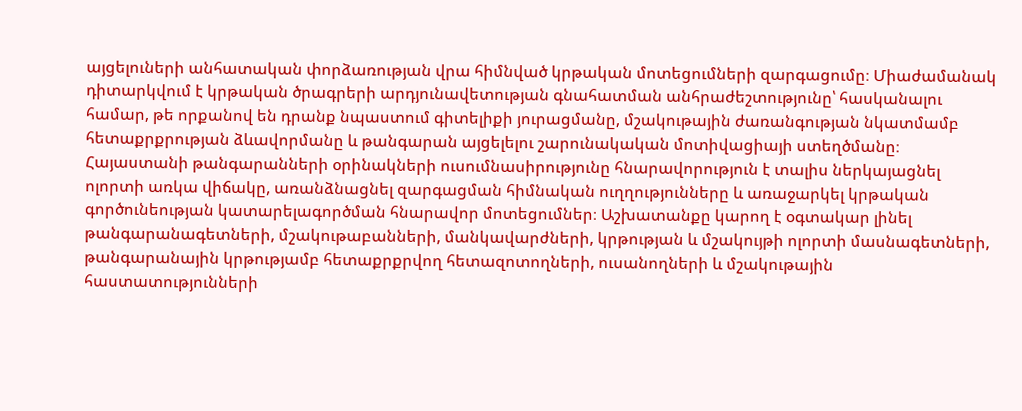այցելուների անհատական փորձառության վրա հիմնված կրթական մոտեցումների զարգացումը։ Միաժամանակ դիտարկվում է կրթական ծրագրերի արդյունավետության գնահատման անհրաժեշտությունը՝ հասկանալու համար, թե որքանով են դրանք նպաստում գիտելիքի յուրացմանը, մշակութային ժառանգության նկատմամբ հետաքրքրության ձևավորմանը և թանգարան այցելելու շարունակական մոտիվացիայի ստեղծմանը։ Հայաստանի թանգարանների օրինակների ուսումնասիրությունը հնարավորություն է տալիս ներկայացնել ոլորտի առկա վիճակը, առանձնացնել զարգացման հիմնական ուղղությունները և առաջարկել կրթական գործունեության կատարելագործման հնարավոր մոտեցումներ։ Աշխատանքը կարող է օգտակար լինել թանգարանագետների, մշակութաբանների, մանկավարժների, կրթության և մշակույթի ոլորտի մասնագետների, թանգարանային կրթությամբ հետաքրքրվող հետազոտողների, ուսանողների և մշակութային հաստատությունների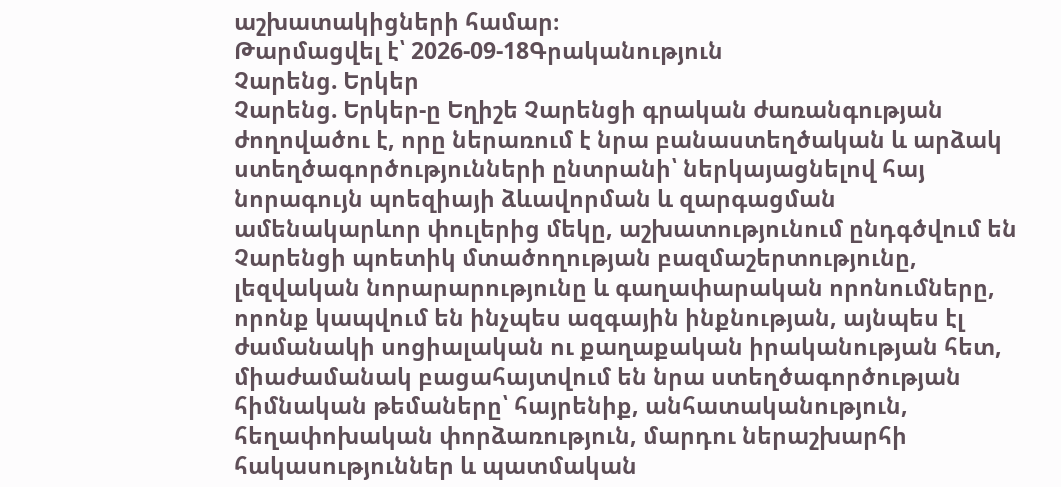աշխատակիցների համար։
Թարմացվել է՝ 2026-09-18Գրականություն
Չարենց. Երկեր
Չարենց. Երկեր-ը Եղիշե Չարենցի գրական ժառանգության ժողովածու է, որը ներառում է նրա բանաստեղծական և արձակ ստեղծագործությունների ընտրանի՝ ներկայացնելով հայ նորագույն պոեզիայի ձևավորման և զարգացման ամենակարևոր փուլերից մեկը, աշխատությունում ընդգծվում են Չարենցի պոետիկ մտածողության բազմաշերտությունը, լեզվական նորարարությունը և գաղափարական որոնումները, որոնք կապվում են ինչպես ազգային ինքնության, այնպես էլ ժամանակի սոցիալական ու քաղաքական իրականության հետ, միաժամանակ բացահայտվում են նրա ստեղծագործության հիմնական թեմաները՝ հայրենիք, անհատականություն, հեղափոխական փորձառություն, մարդու ներաշխարհի հակասություններ և պատմական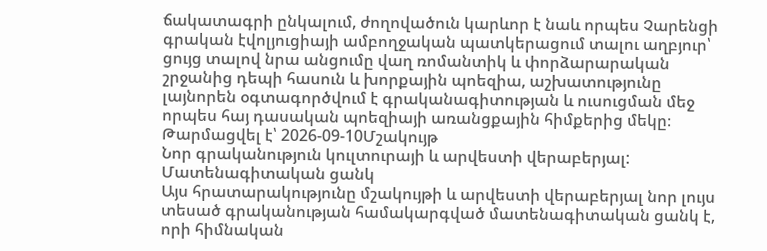ճակատագրի ընկալում, ժողովածուն կարևոր է նաև որպես Չարենցի գրական էվոլյուցիայի ամբողջական պատկերացում տալու աղբյուր՝ ցույց տալով նրա անցումը վաղ ռոմանտիկ և փորձարարական շրջանից դեպի հասուն և խորքային պոեզիա, աշխատությունը լայնորեն օգտագործվում է գրականագիտության և ուսուցման մեջ որպես հայ դասական պոեզիայի առանցքային հիմքերից մեկը։
Թարմացվել է՝ 2026-09-10Մշակույթ
Նոր գրականություն կուլտուրայի և արվեստի վերաբերյալ: Մատենագիտական ցանկ
Այս հրատարակությունը մշակույթի և արվեստի վերաբերյալ նոր լույս տեսած գրականության համակարգված մատենագիտական ցանկ է, որի հիմնական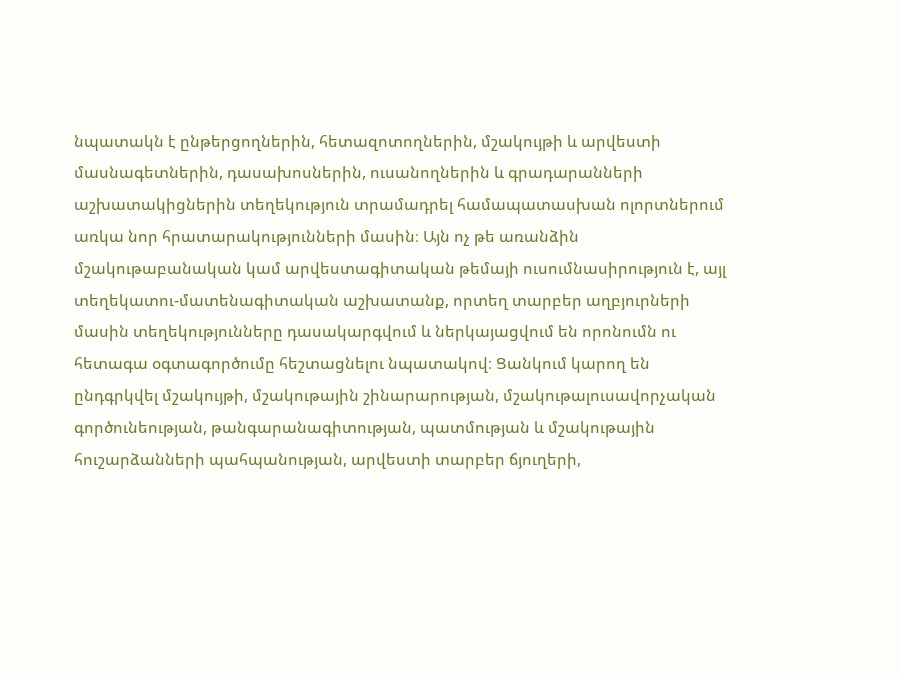նպատակն է ընթերցողներին, հետազոտողներին, մշակույթի և արվեստի մասնագետներին, դասախոսներին, ուսանողներին և գրադարանների աշխատակիցներին տեղեկություն տրամադրել համապատասխան ոլորտներում առկա նոր հրատարակությունների մասին։ Այն ոչ թե առանձին մշակութաբանական կամ արվեստագիտական թեմայի ուսումնասիրություն է, այլ տեղեկատու-մատենագիտական աշխատանք, որտեղ տարբեր աղբյուրների մասին տեղեկությունները դասակարգվում և ներկայացվում են որոնումն ու հետագա օգտագործումը հեշտացնելու նպատակով։ Ցանկում կարող են ընդգրկվել մշակույթի, մշակութային շինարարության, մշակութալուսավորչական գործունեության, թանգարանագիտության, պատմության և մշակութային հուշարձանների պահպանության, արվեստի տարբեր ճյուղերի,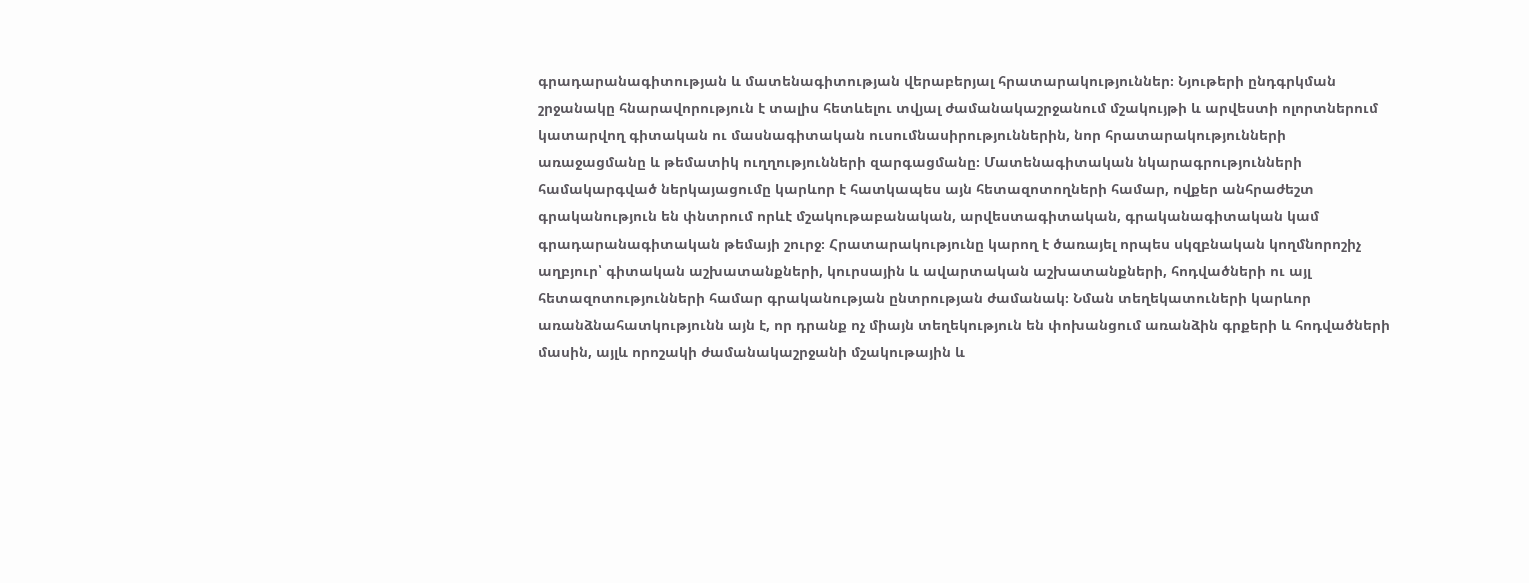գրադարանագիտության և մատենագիտության վերաբերյալ հրատարակություններ։ Նյութերի ընդգրկման շրջանակը հնարավորություն է տալիս հետևելու տվյալ ժամանակաշրջանում մշակույթի և արվեստի ոլորտներում կատարվող գիտական ու մասնագիտական ուսումնասիրություններին, նոր հրատարակությունների առաջացմանը և թեմատիկ ուղղությունների զարգացմանը։ Մատենագիտական նկարագրությունների համակարգված ներկայացումը կարևոր է հատկապես այն հետազոտողների համար, ովքեր անհրաժեշտ գրականություն են փնտրում որևէ մշակութաբանական, արվեստագիտական, գրականագիտական կամ գրադարանագիտական թեմայի շուրջ։ Հրատարակությունը կարող է ծառայել որպես սկզբնական կողմնորոշիչ աղբյուր՝ գիտական աշխատանքների, կուրսային և ավարտական աշխատանքների, հոդվածների ու այլ հետազոտությունների համար գրականության ընտրության ժամանակ։ Նման տեղեկատուների կարևոր առանձնահատկությունն այն է, որ դրանք ոչ միայն տեղեկություն են փոխանցում առանձին գրքերի և հոդվածների մասին, այլև որոշակի ժամանակաշրջանի մշակութային և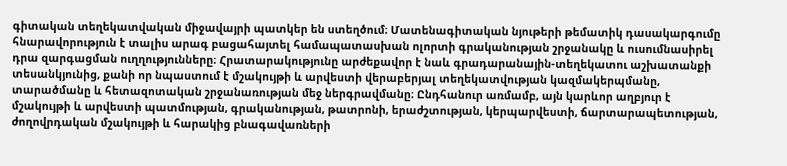գիտական տեղեկատվական միջավայրի պատկեր են ստեղծում։ Մատենագիտական նյութերի թեմատիկ դասակարգումը հնարավորություն է տալիս արագ բացահայտել համապատասխան ոլորտի գրականության շրջանակը և ուսումնասիրել դրա զարգացման ուղղությունները։ Հրատարակությունը արժեքավոր է նաև գրադարանային-տեղեկատու աշխատանքի տեսանկյունից, քանի որ նպաստում է մշակույթի և արվեստի վերաբերյալ տեղեկատվության կազմակերպմանը, տարածմանը և հետազոտական շրջանառության մեջ ներգրավմանը։ Ընդհանուր առմամբ, այն կարևոր աղբյուր է մշակույթի և արվեստի պատմության, գրականության, թատրոնի, երաժշտության, կերպարվեստի, ճարտարապետության, ժողովրդական մշակույթի և հարակից բնագավառների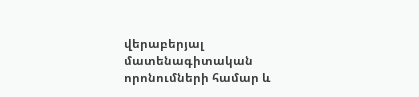վերաբերյալ մատենագիտական որոնումների համար և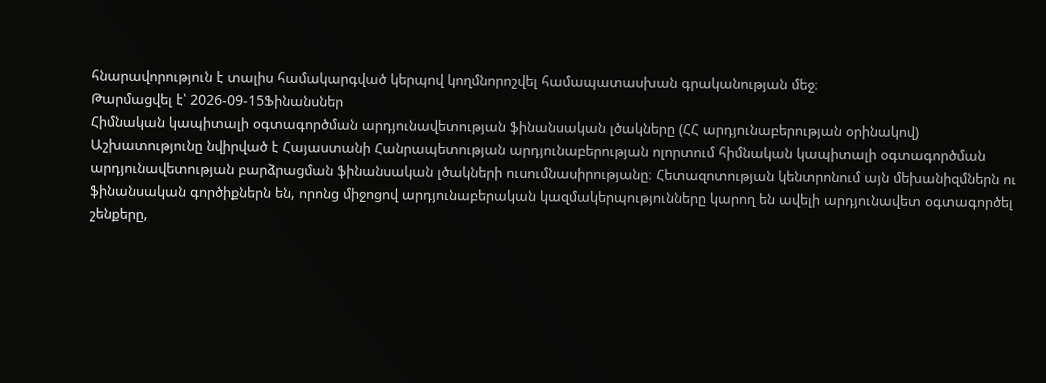հնարավորություն է տալիս համակարգված կերպով կողմնորոշվել համապատասխան գրականության մեջ։
Թարմացվել է՝ 2026-09-15Ֆինանսներ
Հիմնական կապիտալի օգտագործման արդյունավետության ֆինանսական լծակները (ՀՀ արդյունաբերության օրինակով)
Աշխատությունը նվիրված է Հայաստանի Հանրապետության արդյունաբերության ոլորտում հիմնական կապիտալի օգտագործման արդյունավետության բարձրացման ֆինանսական լծակների ուսումնասիրությանը։ Հետազոտության կենտրոնում այն մեխանիզմներն ու ֆինանսական գործիքներն են, որոնց միջոցով արդյունաբերական կազմակերպությունները կարող են ավելի արդյունավետ օգտագործել շենքերը,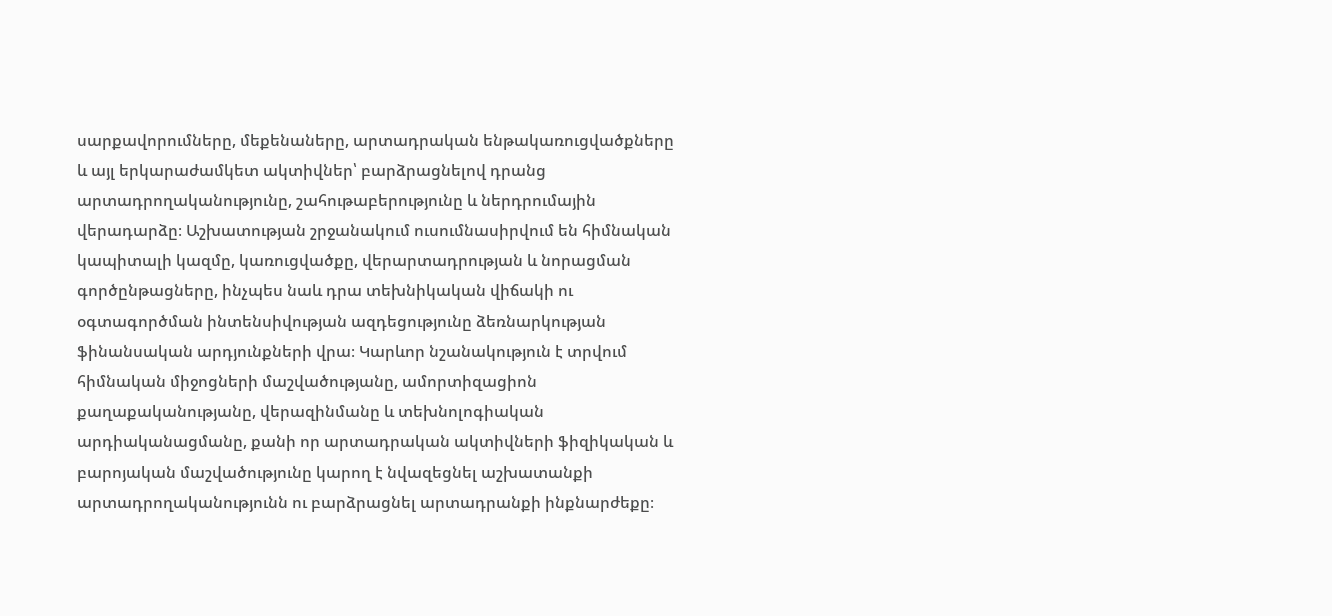սարքավորումները, մեքենաները, արտադրական ենթակառուցվածքները և այլ երկարաժամկետ ակտիվներ՝ բարձրացնելով դրանց արտադրողականությունը, շահութաբերությունը և ներդրումային վերադարձը։ Աշխատության շրջանակում ուսումնասիրվում են հիմնական կապիտալի կազմը, կառուցվածքը, վերարտադրության և նորացման գործընթացները, ինչպես նաև դրա տեխնիկական վիճակի ու օգտագործման ինտենսիվության ազդեցությունը ձեռնարկության ֆինանսական արդյունքների վրա։ Կարևոր նշանակություն է տրվում հիմնական միջոցների մաշվածությանը, ամորտիզացիոն քաղաքականությանը, վերազինմանը և տեխնոլոգիական արդիականացմանը, քանի որ արտադրական ակտիվների ֆիզիկական և բարոյական մաշվածությունը կարող է նվազեցնել աշխատանքի արտադրողականությունն ու բարձրացնել արտադրանքի ինքնարժեքը։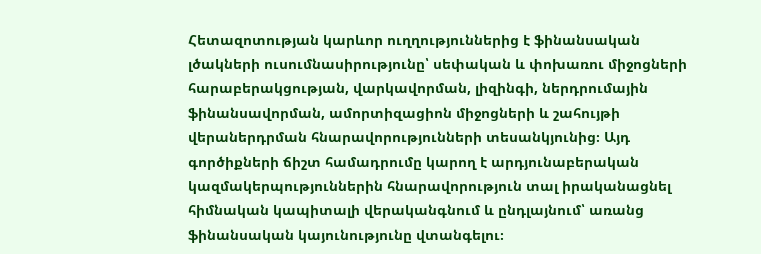Հետազոտության կարևոր ուղղություններից է ֆինանսական լծակների ուսումնասիրությունը՝ սեփական և փոխառու միջոցների հարաբերակցության, վարկավորման, լիզինգի, ներդրումային ֆինանսավորման, ամորտիզացիոն միջոցների և շահույթի վերաներդրման հնարավորությունների տեսանկյունից։ Այդ գործիքների ճիշտ համադրումը կարող է արդյունաբերական կազմակերպություններին հնարավորություն տալ իրականացնել հիմնական կապիտալի վերականգնում և ընդլայնում՝ առանց ֆինանսական կայունությունը վտանգելու։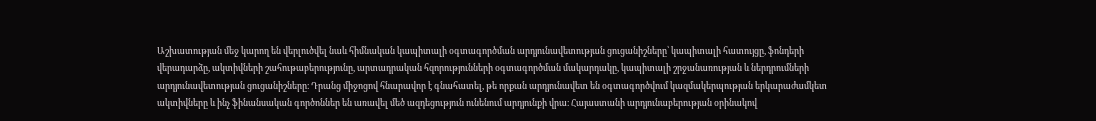Աշխատության մեջ կարող են վերլուծվել նաև հիմնական կապիտալի օգտագործման արդյունավետության ցուցանիշները՝ կապիտալի հատույցը, ֆոնդերի վերադարձը, ակտիվների շահութաբերությունը, արտադրական հզորությունների օգտագործման մակարդակը, կապիտալի շրջանառության և ներդրումների արդյունավետության ցուցանիշները։ Դրանց միջոցով հնարավոր է գնահատել, թե որքան արդյունավետ են օգտագործվում կազմակերպության երկարաժամկետ ակտիվները և ինչ ֆինանսական գործոններ են առավել մեծ ազդեցություն ունենում արդյունքի վրա։ Հայաստանի արդյունաբերության օրինակով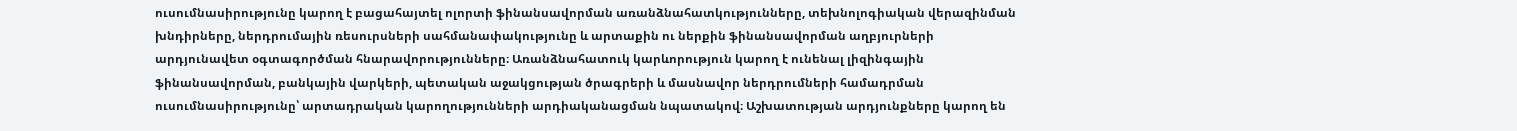ուսումնասիրությունը կարող է բացահայտել ոլորտի ֆինանսավորման առանձնահատկությունները, տեխնոլոգիական վերազինման խնդիրները, ներդրումային ռեսուրսների սահմանափակությունը և արտաքին ու ներքին ֆինանսավորման աղբյուրների արդյունավետ օգտագործման հնարավորությունները։ Առանձնահատուկ կարևորություն կարող է ունենալ լիզինգային ֆինանսավորման, բանկային վարկերի, պետական աջակցության ծրագրերի և մասնավոր ներդրումների համադրման ուսումնասիրությունը՝ արտադրական կարողությունների արդիականացման նպատակով։ Աշխատության արդյունքները կարող են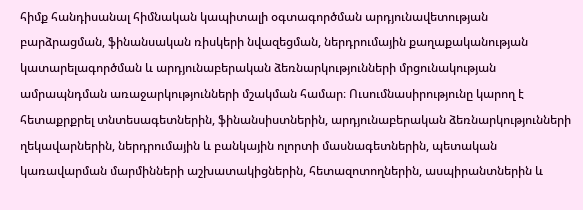հիմք հանդիսանալ հիմնական կապիտալի օգտագործման արդյունավետության բարձրացման, ֆինանսական ռիսկերի նվազեցման, ներդրումային քաղաքականության կատարելագործման և արդյունաբերական ձեռնարկությունների մրցունակության ամրապնդման առաջարկությունների մշակման համար։ Ուսումնասիրությունը կարող է հետաքրքրել տնտեսագետներին, ֆինանսիստներին, արդյունաբերական ձեռնարկությունների ղեկավարներին, ներդրումային և բանկային ոլորտի մասնագետներին, պետական կառավարման մարմինների աշխատակիցներին, հետազոտողներին, ասպիրանտներին և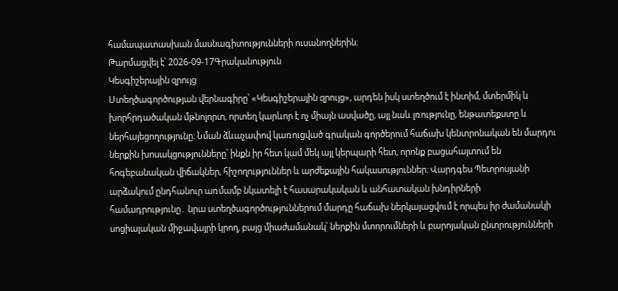համապատասխան մասնագիտությունների ուսանողներին։
Թարմացվել է՝ 2026-09-17Գրականություն
Կեսգիշերային զրույց
Ստեղծագործության վերնագիրը՝ «Կեսգիշերային զրույց», արդեն իսկ ստեղծում է ինտիմ, մտերմիկ և խորհրդածական մթնոլորտ, որտեղ կարևոր է ոչ միայն ասվածը, այլ նաև լռությունը, ենթատեքստը և ներհայեցողությունը։ Նման ձևաչափով կառուցված գրական գործերում հաճախ կենտրոնական են մարդու ներքին խոսակցությունները՝ ինքն իր հետ կամ մեկ այլ կերպարի հետ, որոնք բացահայտում են հոգեբանական վիճակներ, հիշողություններ և արժեքային հակասություններ։ Վարդգես Պետրոսյանի արձակում ընդհանուր առմամբ նկատելի է հասարակական և անհատական խնդիրների համադրությունը․ նրա ստեղծագործություններում մարդը հաճախ ներկայացվում է որպես իր ժամանակի սոցիալական միջավայրի կրող, բայց միաժամանակ՝ ներքին մտորումների և բարոյական ընտրությունների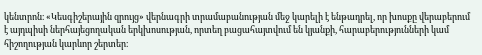կենտրոն։ «Կեսգիշերային զրույց» վերնագրի տրամաբանության մեջ կարելի է ենթադրել, որ խոսքը վերաբերում է այդպիսի ներհայեցողական երկխոսության, որտեղ բացահայտվում են կյանքի, հարաբերությունների կամ հիշողության կարևոր շերտեր։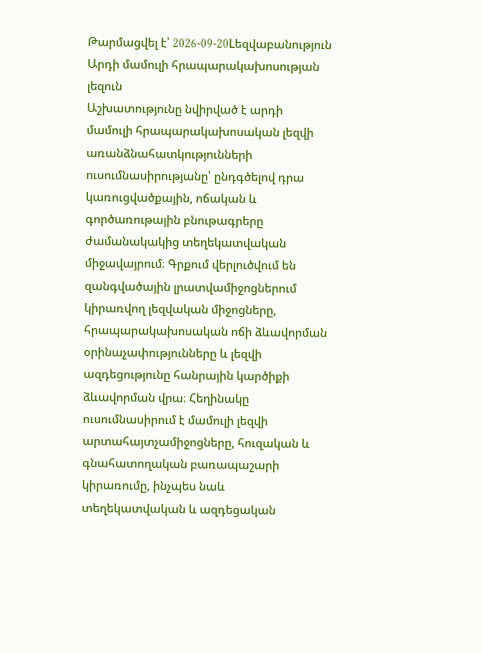Թարմացվել է՝ 2026-09-20Lեզվաբանություն
Արդի մամուլի հրապարակախոսության լեզուն
Աշխատությունը նվիրված է արդի մամուլի հրապարակախոսական լեզվի առանձնահատկությունների ուսումնասիրությանը՝ ընդգծելով դրա կառուցվածքային, ոճական և գործառութային բնութագրերը ժամանակակից տեղեկատվական միջավայրում։ Գրքում վերլուծվում են զանգվածային լրատվամիջոցներում կիրառվող լեզվական միջոցները, հրապարակախոսական ոճի ձևավորման օրինաչափությունները և լեզվի ազդեցությունը հանրային կարծիքի ձևավորման վրա։ Հեղինակը ուսումնասիրում է մամուլի լեզվի արտահայտչամիջոցները, հուզական և գնահատողական բառապաշարի կիրառումը, ինչպես նաև տեղեկատվական և ազդեցական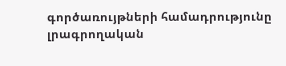գործառույթների համադրությունը լրագրողական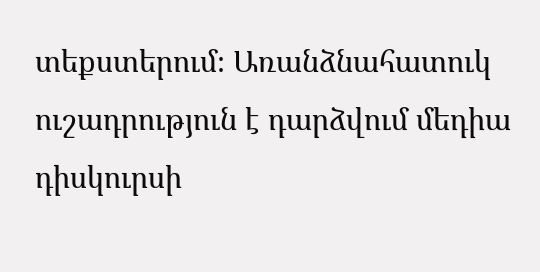տեքստերում։ Առանձնահատուկ ուշադրություն է դարձվում մեդիա դիսկուրսի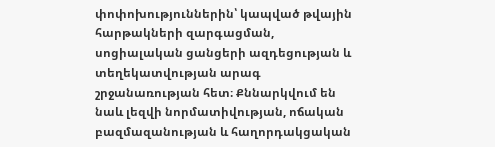փոփոխություններին՝ կապված թվային հարթակների զարգացման, սոցիալական ցանցերի ազդեցության և տեղեկատվության արագ շրջանառության հետ։ Քննարկվում են նաև լեզվի նորմատիվության, ոճական բազմազանության և հաղորդակցական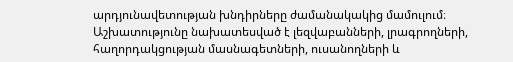արդյունավետության խնդիրները ժամանակակից մամուլում։ Աշխատությունը նախատեսված է լեզվաբանների, լրագրողների, հաղորդակցության մասնագետների, ուսանողների և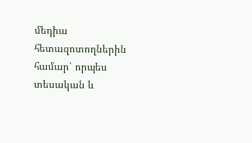մեդիա հետազոտողներին համար՝ որպես տեսական և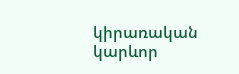կիրառական կարևոր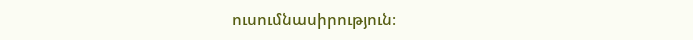ուսումնասիրություն։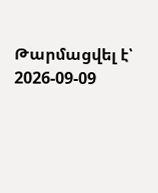Թարմացվել է՝ 2026-09-09